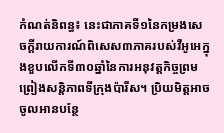កំណត់និពន្ធ៖ នេះជាភាគទី១នៃកម្រងសេចក្តីរាយការណ៍ពិសេស៣ភាគរបស់វីអូអេក្នុងខួបលើកទី៣០ឆ្នាំនៃការអនុវត្តកិច្ចព្រមព្រៀងសន្តិភាពទីក្រុងប៉ារីស។ ប្រិយមិត្តអាចចូលអានបន្ថែ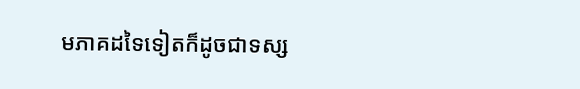មភាគដទៃទៀតក៏ដូចជាទស្ស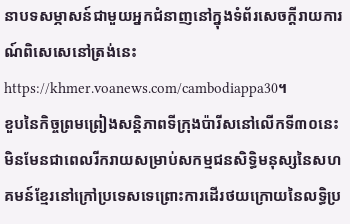នាបទសម្ភាសន៍ជាមួយអ្នកជំនាញនៅក្នុងទំព័រសេចក្តីរាយការណ៍ពិសេសេនៅត្រង់នេះ https://khmer.voanews.com/cambodiappa30។
ខួបនៃកិច្ចព្រមព្រៀងសន្តិភាពទីក្រុងប៉ារីសនៅលើកទី៣០នេះមិនមែនជាពេលរីករាយសម្រាប់សកម្មជនសិទ្ធិមនុស្សនៃសហគមន៍ខ្មែរនៅក្រៅប្រទេសទេព្រោះការដើរថយក្រោយនៃលទ្ធិប្រ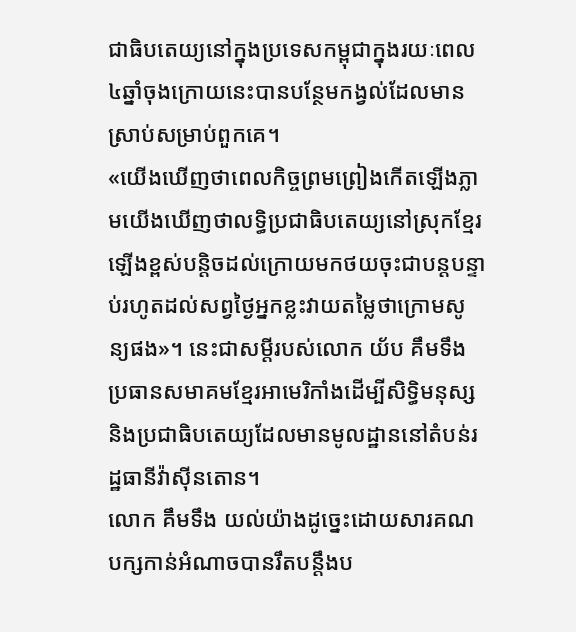ជាធិបតេយ្យនៅក្នុងប្រទេសកម្ពុជាក្នុងរយៈពេល៤ឆ្នាំចុងក្រោយនេះបានបន្ថែមកង្វល់ដែលមានស្រាប់សម្រាប់ពួកគេ។
«យើងឃើញថាពេលកិច្ចព្រមព្រៀងកើតឡើងភ្លាមយើងឃើញថាលទ្ធិប្រជាធិបតេយ្យនៅស្រុកខ្មែរឡើងខ្ពស់បន្តិចដល់ក្រោយមកថយចុះជាបន្តបន្ទាប់រហូតដល់សព្វថ្ងៃអ្នកខ្លះវាយតម្លៃថាក្រោមសូន្យផង»។ នេះជាសម្តីរបស់លោក យ័ប គឹមទឹង ប្រធានសមាគមខ្មែរអាមេរិកាំងដើម្បីសិទ្ធិមនុស្សនិងប្រជាធិបតេយ្យដែលមានមូលដ្ឋាននៅតំបន់រដ្ឋធានីវ៉ាស៊ីនតោន។
លោក គឹមទឹង យល់យ៉ាងដូច្នេះដោយសារគណបក្សកាន់អំណាចបានរឹតបន្តឹងប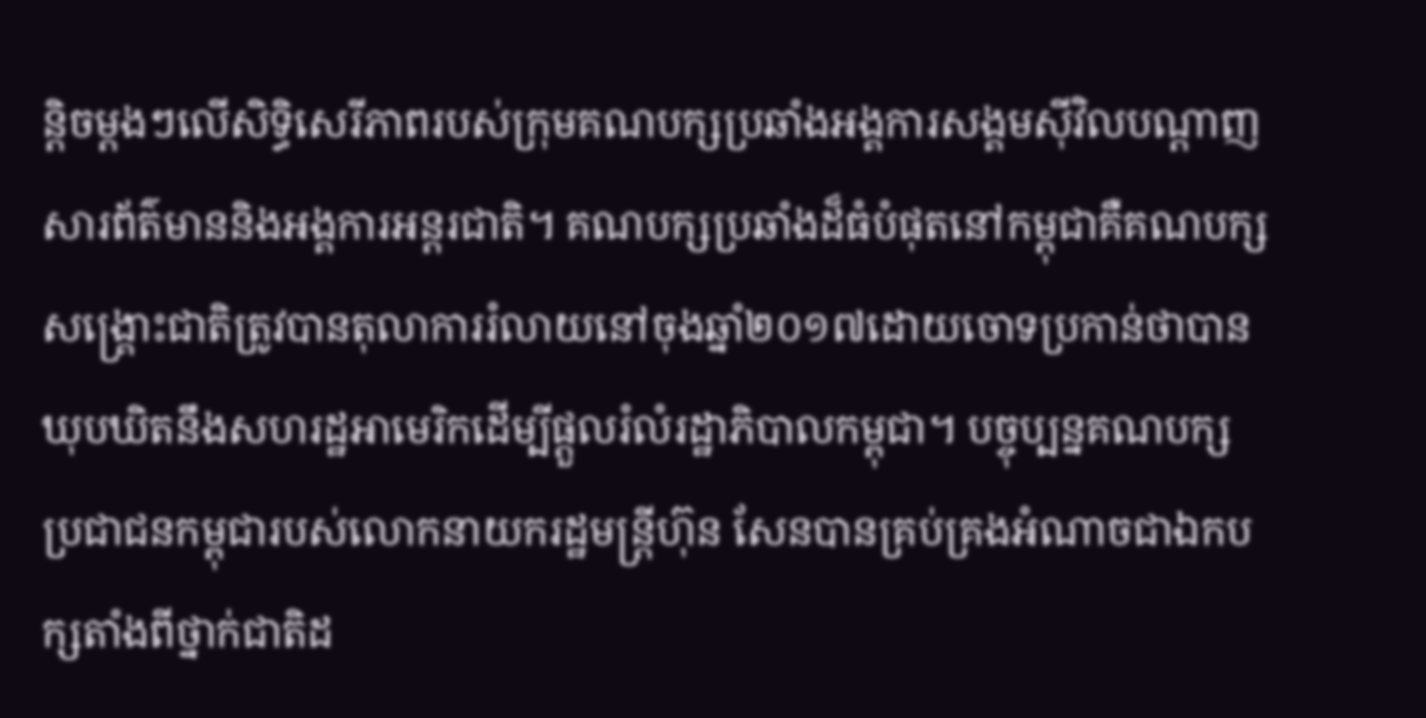ន្តិចម្តងៗលើសិទ្ធិសេរីភាពរបស់ក្រុមគណបក្សប្រឆាំងអង្គការសង្គមស៊ីវិលបណ្តាញសារព័ត៌មាននិងអង្គការអន្តរជាតិ។ គណបក្សប្រឆាំងដ៏ធំបំផុតនៅកម្ពុជាគឺគណបក្សសង្គ្រោះជាតិត្រូវបានតុលាការរំលាយនៅចុងឆ្នាំ២០១៧ដោយចោទប្រកាន់ថាបានឃុបឃិតនឹងសហរដ្ឋអាមេរិកដើម្បីផ្តួលរំលំរដ្ឋាភិបាលកម្ពុជា។ បច្ចុប្បន្នគណបក្សប្រជាជនកម្ពុជារបស់លោកនាយករដ្ឋមន្ត្រីហ៊ុន សែនបានគ្រប់គ្រងអំណាចជាឯកបក្សតាំងពីថ្នាក់ជាតិដ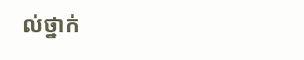ល់ថ្នាក់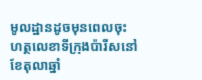មូលដ្ឋានដូចមុនពេលចុះហត្ថលេខាទីក្រុងប៉ារីសនៅខែតុលាឆ្នាំ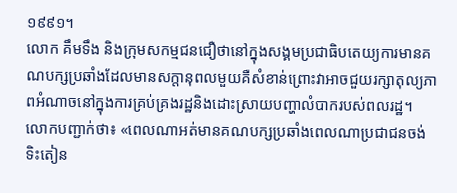១៩៩១។
លោក គឹមទឹង និងក្រុមសកម្មជនជឿថានៅក្នុងសង្គមប្រជាធិបតេយ្យការមានគណបក្សប្រឆាំងដែលមានសក្តានុពលមួយគឺសំខាន់ព្រោះវាអាចជួយរក្សាតុល្យភាពអំណាចនៅក្នុងការគ្រប់គ្រងរដ្ឋនិងដោះស្រាយបញ្ហាលំបាករបស់ពលរដ្ឋ។
លោកបញ្ជាក់ថា៖ «ពេលណាអត់មានគណបក្សប្រឆាំងពេលណាប្រជាជនចង់ទិះតៀន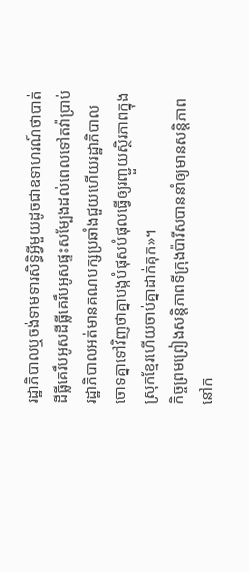រដ្ឋាភិបាលឬចង់ទាមទារសិទ្ធិអ្វីមួយដូចជាឧទាហរណ៍ថាបាត់ដីធ្លីគេរឹបអូសដីធ្លីគេរឹបអូសផ្ទះសម្បែងដល់ពេលទៅតវ៉ាប្រាប់រដ្ឋាភិបាលអត់មានគណបក្សប្រឆាំងជួយហើយរដ្ឋាភិបាលចោទគ្នាទៅវិញថាគ្នាបង្កបំផុសបំផុលធ្វើឲ្យរញ្ជួយស្ថិរភាពក្នុងស្រុកខ្មែរហើយចាប់គ្នាដាក់គុក»។
កិច្ចព្រមព្រៀងសន្តិភាពទីក្រុងប៉ារីសបាននាំឲ្យមានសន្តិភាពនៅក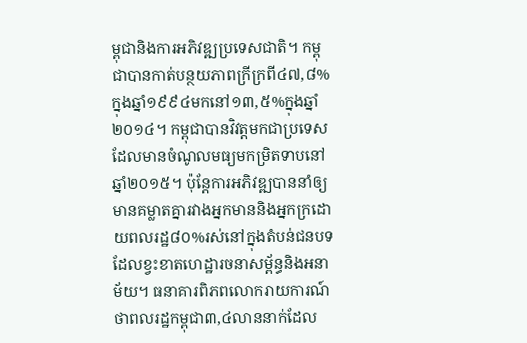ម្ពុជានិងការអភិវឌ្ឍប្រទេសជាតិ។ កម្ពុជាបានកាត់បន្ថយភាពក្រីក្រពី៤៧,៨%ក្នុងឆ្នាំ១៩៩៤មកនៅ១៣,៥%ក្នុងឆ្នាំ២០១៤។ កម្ពុជាបានវិវត្តមកជាប្រទេសដែលមានចំណូលមធ្យមកម្រិតទាបនៅឆ្នាំ២០១៥។ ប៉ុន្តែការអភិវឌ្ឍបាននាំឲ្យមានគម្លាតគ្នារវាងអ្នកមាននិងអ្នកក្រដោយពលរដ្ឋ៨០%រស់នៅក្នុងតំបន់ជនបទដែលខ្វះខាតហេដ្ឋារចនាសម្ព័ន្ធនិងអនាម័យ។ ធនាគារពិភពលោករាយការណ៍ថាពលរដ្ឋកម្ពុជា៣,៤លាននាក់ដែល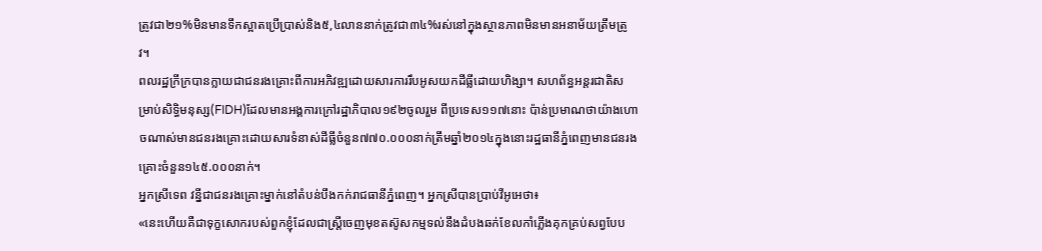ត្រូវជា២១%មិនមានទឹកស្អាតប្រើប្រាស់និង៥,៤លាននាក់ត្រូវជា៣៤%រស់នៅក្នុងស្ថានភាពមិនមានអនាម័យត្រឹមត្រូវ។
ពលរដ្ឋក្រីក្របានក្លាយជាជនរងគ្រោះពីការអភិវឌ្ឍដោយសារការរឹបអូសយកដីធ្លីដោយហិង្សា។ សហព័ន្ធអន្តរជាតិសម្រាប់សិទ្ធិមនុស្ស(FIDH)ដែលមានអង្គការក្រៅរដ្ឋាភិបាល១៩២ចូលរួម ពីប្រទេស១១៧នោះ ប៉ាន់ប្រមាណថាយ៉ាងហោចណាស់មានជនរងគ្រោះដោយសារទំនាស់ដីធ្លីចំនួន៧៧០.០០០នាក់ត្រឹមឆ្នាំ២០១៤ក្នុងនោះរដ្ឋធានីភ្នំពេញមានជនរងគ្រោះចំនួន១៤៥.០០០នាក់។
អ្នកស្រីទេព វន្នីជាជនរងគ្រោះម្នាក់នៅតំបន់បឹងកក់រាជធានីភ្នំពេញ។ អ្នកស្រីបានប្រាប់វីអូអេថា៖
«នេះហើយគឺជាទុក្ខសោករបស់ពួកខ្ញុំដែលជាស្ត្រីចេញមុខតស៊ូសកម្មទល់នឹងដំបងឆក់ខែលកាំភ្លើងគុកគ្រប់សព្វបែប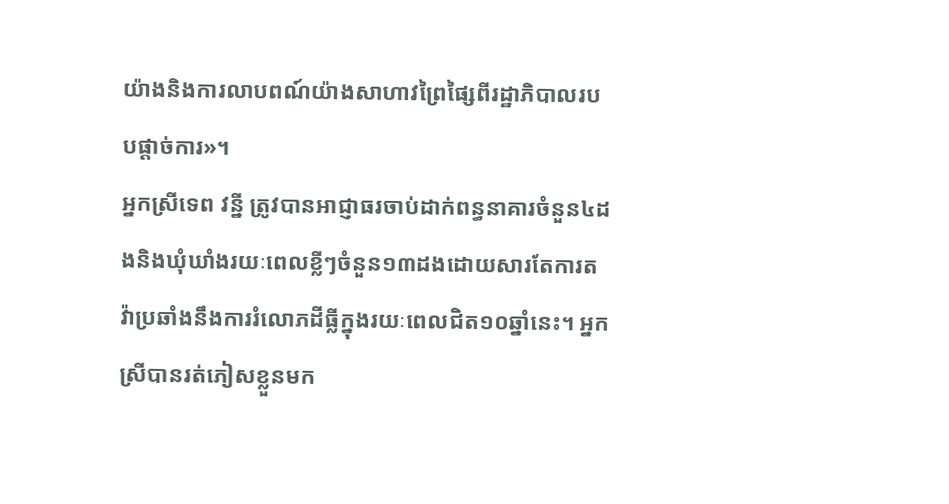យ៉ាងនិងការលាបពណ៍យ៉ាងសាហាវព្រៃផ្សៃពីរដ្ឋាភិបាលរបបផ្តាច់ការ»។
អ្នកស្រីទេព វន្នី ត្រូវបានអាជ្ញាធរចាប់ដាក់ពន្ធនាគារចំនួន៤ដងនិងឃុំឃាំងរយៈពេលខ្លីៗចំនួន១៣ដងដោយសារតែការតវ៉ាប្រឆាំងនឹងការរំលោភដីធ្លីក្នុងរយៈពេលជិត១០ឆ្នាំនេះ។ អ្នកស្រីបានរត់ភៀសខ្លួនមក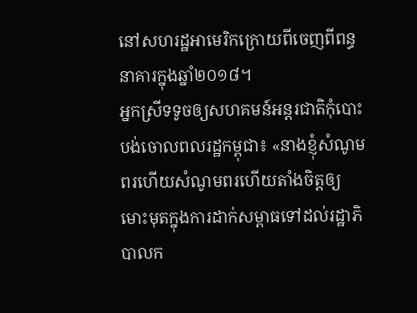នៅសហរដ្ឋអាមេរិកក្រោយពីចេញពីពន្ធនាគារក្នុងឆ្នាំ២០១៨។
អ្នកស្រីទទូចឲ្យសហគមន៍អន្តរជាតិកុំបោះបង់ចោលពលរដ្ឋកម្ពុជា៖ «នាងខ្ញុំសំណូមពរហើយសំណូមពរហើយតាំងចិត្តឲ្យមោះមុតក្នុងការដាក់សម្ពាធទៅដល់រដ្ឋាភិបាលក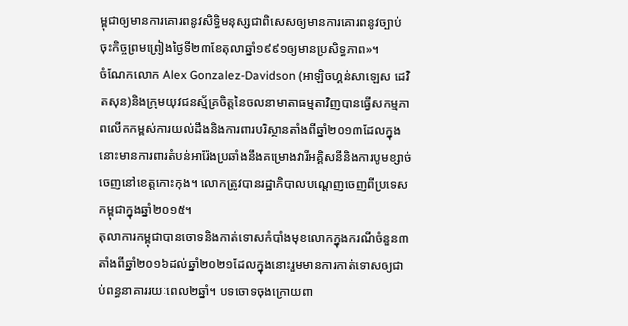ម្ពុជាឲ្យមានការគោរពនូវសិទ្ធិមនុស្សជាពិសេសឲ្យមានការគោរពនូវច្បាប់ចុះកិច្ចព្រមព្រៀងថ្ងៃទី២៣ខែតុលាឆ្នាំ១៩៩១ឲ្យមានប្រសិទ្ធភាព»។
ចំណែកលោក Alex Gonzalez-Davidson (អាឡិចហ្គន់សាឡេស ដេវិតសុន)និងក្រុមយុវជនស្ម័គ្រចិត្តនៃចលនាមាតាធម្មតាវិញបានធ្វើសកម្មភាពលើកកម្ពស់ការយល់ដឹងនិងការពារបរិស្ថានតាំងពីឆ្នាំ២០១៣ដែលក្នុងនោះមានការពារតំបន់អារ៉ែងប្រឆាំងនឹងគម្រោងវារីអគ្គិសនីនិងការបូមខ្សាច់ចេញនៅខេត្តកោះកុង។ លោកត្រូវបានរដ្ឋាភិបាលបណ្តេញចេញពីប្រទេសកម្ពុជាក្នុងឆ្នាំ២០១៥។
តុលាការកម្ពុជាបានចោទនិងកាត់ទោសកំបាំងមុខលោកក្នុងករណីចំនួន៣តាំងពីឆ្នាំ២០១៦ដល់ឆ្នាំ២០២១ដែលក្នុងនោះរួមមានការកាត់ទោសឲ្យជាប់ពន្ធនាគាររយៈពេល២ឆ្នាំ។ បទចោទចុងក្រោយពា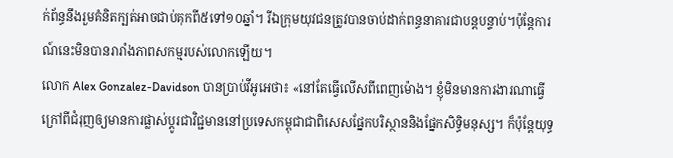ក់ព័ន្ធនឹងរួមគំនិតក្បត់អាចជាប់គុកពី៥ទៅ១០ឆ្នាំ។ រីឯក្រុមយុវជនត្រូវបានចាប់ដាក់ពន្ធនាគារជាបន្តបន្ទាប់។ប៉ុន្តែការណ៍នេះមិនបានរារាំងភាពសកម្មរបស់លោកឡើយ។
លោក Alex Gonzalez-Davidson បានប្រាប់វីអូអេថា៖ «នៅតែធ្វើលើសពីពេញម៉ោង។ ខ្ញុំមិនមានការងារណាធ្វើក្រៅពីជំរុញឲ្យមានការផ្លាស់ប្តូរជាវិជ្ជមាននៅប្រទេសកម្ពុជាជាពិសេសផ្នែកបរិស្ថាននិងផ្នែកសិទ្ធិមនុស្ស។ ក៏ប៉ុន្តែយុទ្ធ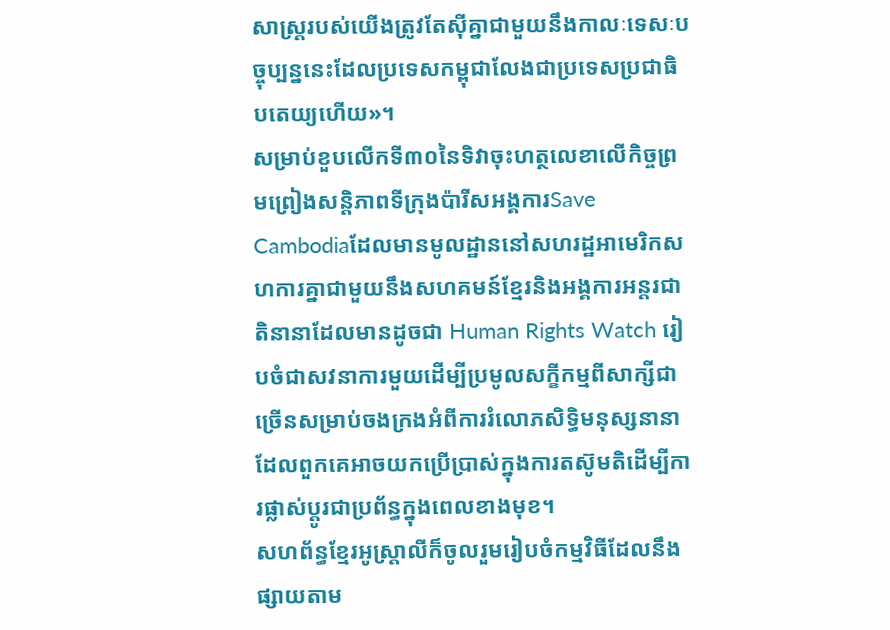សាស្ត្ររបស់យើងត្រូវតែស៊ីគ្នាជាមួយនឹងកាលៈទេសៈបច្ចុប្បន្ននេះដែលប្រទេសកម្ពុជាលែងជាប្រទេសប្រជាធិបតេយ្យហើយ»។
សម្រាប់ខួបលើកទី៣០នៃទិវាចុះហត្ថលេខាលើកិច្ចព្រមព្រៀងសន្តិភាពទីក្រុងប៉ារីសអង្គការSave Cambodiaដែលមានមូលដ្ឋាននៅសហរដ្ឋអាមេរិកសហការគ្នាជាមួយនឹងសហគមន៍ខ្មែរនិងអង្គការអន្តរជាតិនានាដែលមានដូចជា Human Rights Watch រៀបចំជាសវនាការមួយដើម្បីប្រមូលសក្ខីកម្មពីសាក្សីជាច្រើនសម្រាប់ចងក្រងអំពីការរំលោភសិទ្ធិមនុស្សនានាដែលពួកគេអាចយកប្រើប្រាស់ក្នុងការតស៊ូមតិដើម្បីការផ្លាស់ប្តូរជាប្រព័ន្ធក្នុងពេលខាងមុខ។
សហព័ន្ធខ្មែរអូស្ត្រាលីក៏ចូលរួមរៀបចំកម្មវិធីដែលនឹងផ្សាយតាម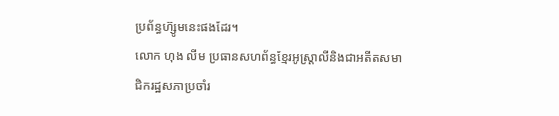ប្រព័ន្ធហ៊្សូមនេះផងដែរ។
លោក ហុង លីម ប្រធានសហព័ន្ធខ្មែរអូស្ត្រាលីនិងជាអតីតសមាជិករដ្ឋសភាប្រចាំរ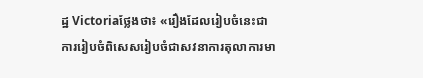ដ្ឋ Victoriaថ្លែងថា៖ «រឿងដែលរៀបចំនេះជាការរៀបចំពិសេសរៀបចំជាសវនាការតុលាការមា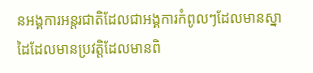នអង្គការអន្តរជាតិដែលជាអង្គការកំពូលៗដែលមានស្នាដៃដែលមានប្រវត្តិដែលមានពិ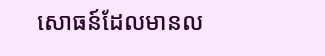សោធន៍ដែលមានល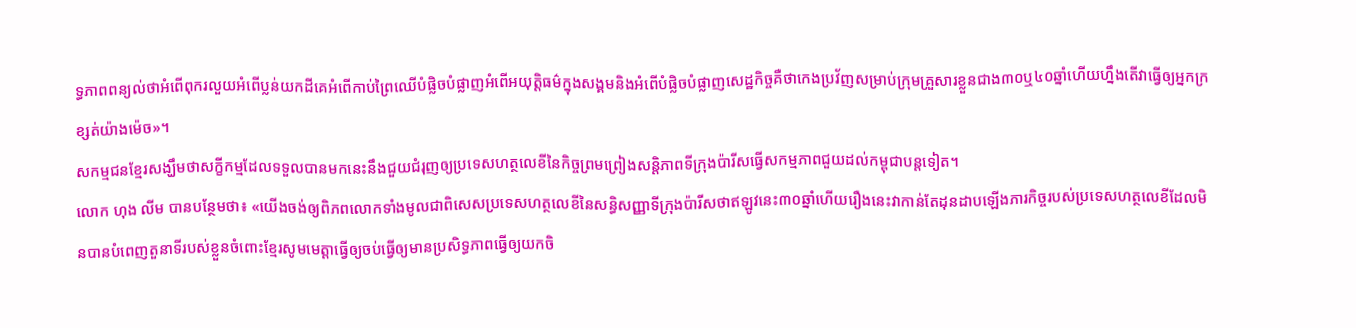ទ្ធភាពពន្យល់ថាអំពើពុករលួយអំពើប្លន់យកដីគេអំពើកាប់ព្រៃឈើបំផ្លិចបំផ្លាញអំពើអយុត្តិធម៌ក្នុងសង្គមនិងអំពើបំផ្លិចបំផ្លាញសេដ្ឋកិច្ចគឺថាកេងប្រវ័ញសម្រាប់ក្រុមគ្រួសារខ្លួនជាង៣០ឬ៤០ឆ្នាំហើយហ្នឹងតើវាធ្វើឲ្យអ្នកក្រខ្សត់យ៉ាងម៉េច»។
សកម្មជនខ្មែរសង្ឃឹមថាសក្ខីកម្មដែលទទួលបានមកនេះនឹងជួយជំរុញឲ្យប្រទេសហត្ថលេខីនៃកិច្ចព្រមព្រៀងសន្តិភាពទីក្រុងប៉ារីសធ្វើសកម្មភាពជួយដល់កម្ពុជាបន្តទៀត។
លោក ហុង លីម បានបន្ថែមថា៖ «យើងចង់ឲ្យពិភពលោកទាំងមូលជាពិសេសប្រទេសហត្ថលេខីនៃសន្ធិសញ្ញាទីក្រុងប៉ារីសថាឥឡូវនេះ៣០ឆ្នាំហើយរឿងនេះវាកាន់តែដុនដាបឡើងភារកិច្ចរបស់ប្រទេសហត្ថលេខីដែលមិនបានបំពេញតួនាទីរបស់ខ្លួនចំពោះខ្មែរសូមមេត្តាធ្វើឲ្យចប់ធ្វើឲ្យមានប្រសិទ្ធភាពធ្វើឲ្យយកចិ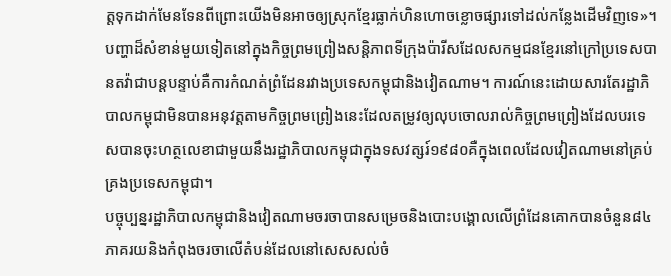ត្តទុកដាក់មែនទែនពីព្រោះយើងមិនអាចឲ្យស្រុកខ្មែរធ្លាក់ហិនហោចខ្លោចផ្សារទៅដល់កន្លែងដើមវិញទេ»។
បញ្ហាដ៏សំខាន់មួយទៀតនៅក្នុងកិច្ចព្រមព្រៀងសន្តិភាពទីក្រុងប៉ារីសដែលសកម្មជនខ្មែរនៅក្រៅប្រទេសបានតវ៉ាជាបន្តបន្ទាប់គឺការកំណត់ព្រំដែនរវាងប្រទេសកម្ពុជានិងវៀតណាម។ ការណ៍នេះដោយសារតែរដ្ឋាភិបាលកម្ពុជាមិនបានអនុវត្តតាមកិច្ចព្រមព្រៀងនេះដែលតម្រូវឲ្យលុបចោលរាល់កិច្ចព្រមព្រៀងដែលបរទេសបានចុះហត្ថលេខាជាមួយនឹងរដ្ឋាភិបាលកម្ពុជាក្នុងទសវត្សរ៍១៩៨០គឺក្នុងពេលដែលវៀតណាមនៅគ្រប់គ្រងប្រទេសកម្ពុជា។
បច្ចុប្បន្នរដ្ឋាភិបាលកម្ពុជានិងវៀតណាមចរចាបានសម្រេចនិងបោះបង្គោលលើព្រំដែនគោកបានចំនួន៨៤ភាគរយនិងកំពុងចរចាលើតំបន់ដែលនៅសេសសល់ចំ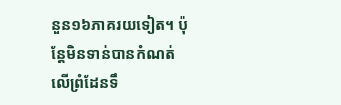នួន១៦ភាគរយទៀត។ ប៉ុន្តែមិនទាន់បានកំណត់លើព្រំដែនទឹ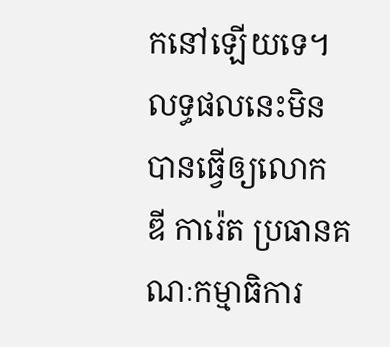កនៅឡើយទេ។
លទ្ធផលនេះមិនបានធ្វើឲ្យលោក ឌី ការ៉េត ប្រធានគណៈកម្មាធិការ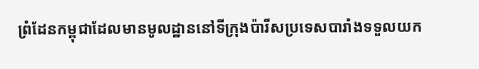ព្រំដែនកម្ពុជាដែលមានមូលដ្ឋាននៅទីក្រុងប៉ារីសប្រទេសបារាំងទទួលយក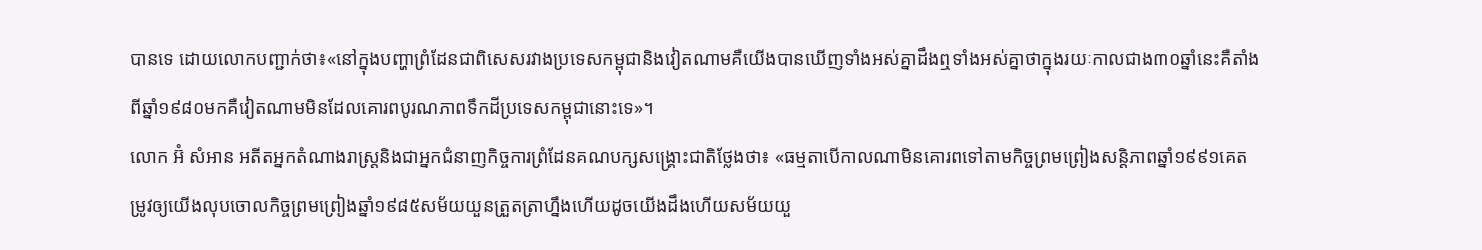បានទេ ដោយលោកបញ្ជាក់ថា៖«នៅក្នុងបញ្ហាព្រំដែនជាពិសេសរវាងប្រទេសកម្ពុជានិងវៀតណាមគឺយើងបានឃើញទាំងអស់គ្នាដឹងឮទាំងអស់គ្នាថាក្នុងរយៈកាលជាង៣០ឆ្នាំនេះគឺតាំងពីឆ្នាំ១៩៨០មកគឺវៀតណាមមិនដែលគោរពបូរណភាពទឹកដីប្រទេសកម្ពុជានោះទេ»។
លោក អ៊ំ សំអាន អតីតអ្នកតំណាងរាស្ត្រនិងជាអ្នកជំនាញកិច្ចការព្រំដែនគណបក្សសង្គ្រោះជាតិថ្លែងថា៖ «ធម្មតាបើកាលណាមិនគោរពទៅតាមកិច្ចព្រមព្រៀងសន្តិភាពឆ្នាំ១៩៩១គេតម្រូវឲ្យយើងលុបចោលកិច្ចព្រមព្រៀងឆ្នាំ១៩៨៥សម័យយួនត្រួតត្រាហ្នឹងហើយដូចយើងដឹងហើយសម័យយួ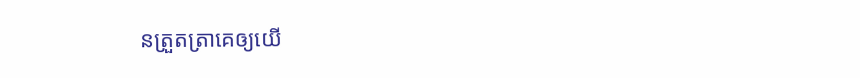នត្រួតត្រាគេឲ្យយើ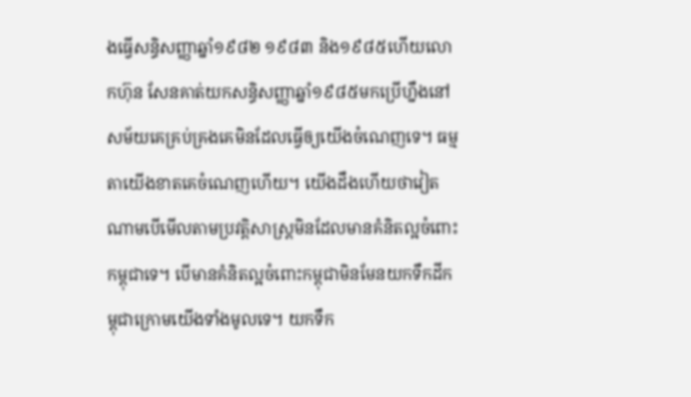ងធ្វើសន្ធិសញ្ញាឆ្នាំ១៩៨២ ១៩៨៣ និង១៩៨៥ហើយលោកហ៊ុន សែនគាត់យកសន្ធិសញ្ញាឆ្នាំ១៩៨៥មកប្រើហ្នឹងនៅសម័យគេគ្រប់គ្រងគេមិនដែលធ្វើឲ្យយើងចំណេញទេ។ ធម្មតាយើងខាតគេចំណេញហើយ។ យើងដឹងហើយថាវៀតណាមបើមើលតាមប្រវត្តិសាស្រ្តមិនដែលមានគំនិតល្អចំពោះកម្ពុជាទេ។ បើមានគំនិតល្អចំពោះកម្ពុជាមិនមែនយកទឹកដីកម្ពុជាក្រោមយើងទាំងមូលទេ។ យកទឹក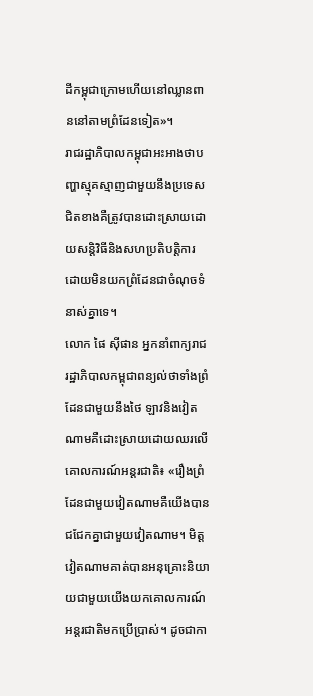ដីកម្ពុជាក្រោមហើយនៅឈ្លានពាននៅតាមព្រំដែនទៀត»។
រាជរដ្ឋាភិបាលកម្ពុជាអះអាងថាបញ្ហាស្មុគស្មាញជាមួយនឹងប្រទេសជិតខាងគឺត្រូវបានដោះស្រាយដោយសន្តិវិធីនិងសហប្រតិបត្តិការដោយមិនយកព្រំដែនជាចំណុចទំនាស់គ្នាទេ។
លោក ផៃ ស៊ីផាន អ្នកនាំពាក្យរាជរដ្ឋាភិបាលកម្ពុជាពន្យល់ថាទាំងព្រំដែនជាមួយនឹងថៃ ឡាវនិងវៀតណាមគឺដោះស្រាយដោយឈរលើគោលការណ៍អន្តរជាតិ៖ «រឿងព្រំដែនជាមួយវៀតណាមគឺយើងបានជជែកគ្នាជាមួយវៀតណាម។ មិត្តវៀតណាមគាត់បានអនុគ្រោះនិយាយជាមួយយើងយកគោលការណ៍អន្តរជាតិមកប្រើប្រាស់។ ដូចជាកា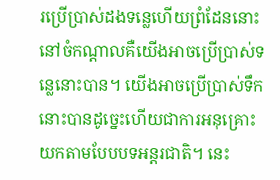រប្រើប្រាស់ដងទន្លេហើយព្រំដែននោះនៅចំកណ្តាលគឺយើងអាចប្រើប្រាស់ទន្លេនោះបាន។ យើងអាចប្រើប្រាស់ទឹកនោះបានដូច្នេះហើយជាការអនុគ្រោះយកតាមបែបបទអន្តរជាតិ។ នេះ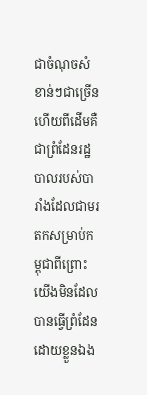ជាចំណុចសំខាន់ៗជាច្រើនហើយពីដើមគឺជាព្រំដែនរដ្ឋបាលរបស់បារាំងដែលជាមរតកសម្រាប់កម្ពុជាពីព្រោះយើងមិនដែលបានធ្វើព្រំដែនដោយខ្លួនឯង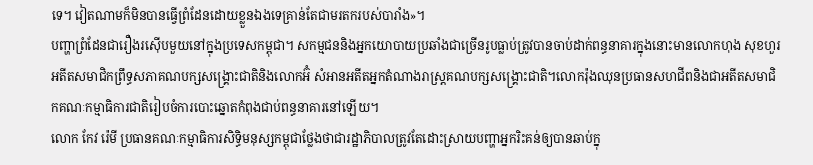ទេ។ វៀតណាមក៏មិនបានធ្វើព្រំដែនដោយខ្លួនឯងទេគ្រាន់តែជាមរតករបស់បារាំង»។
បញ្ហាព្រំដែនជារឿងរស៊ើបមួយនៅក្នុងប្រទេសកម្ពុជា។ សកម្មជននិងអ្នកយោបាយប្រឆាំងជាច្រើនរូបធ្លាប់ត្រូវបានចាប់ដាក់ពន្ធនាគារក្នុងនោះមានលោកហុង សុខហួរអតីតសមាជិកព្រឹទ្ធសភាគណបក្សសង្គ្រោះជាតិនិងលោកអ៊ំ សំអានអតីតអ្នកតំណាងរាស្ត្រគណបក្សសង្គ្រោះជាតិ។លោករ៉ុងឈុនប្រធានសហជីពនិងជាអតីតសមាជិកគណៈកម្មាធិការជាតិរៀបចំការបោះឆ្នោតកំពុងជាប់ពន្ធនាគារនៅឡើយ។
លោក កែវ រ៉េមី ប្រធានគណៈកម្មាធិការសិទ្ធិមនុស្សកម្ពុជាថ្លែងថាជារដ្ឋាភិបាលត្រូវតែដោះស្រាយបញ្ហាអ្នករិះគន់ឲ្យបានឆាប់ក្នុ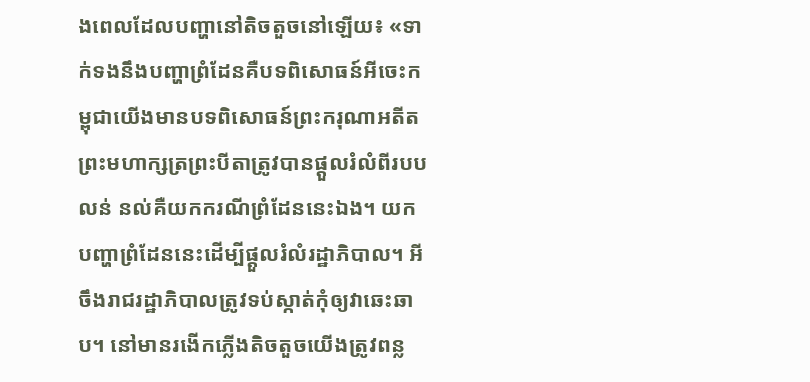ងពេលដែលបញ្ហានៅតិចតួចនៅឡើយ៖ «ទាក់ទងនឹងបញ្ហាព្រំដែនគឺបទពិសោធន៍អីចេះកម្ពុជាយើងមានបទពិសោធន៍ព្រះករុណាអតីតព្រះមហាក្សត្រព្រះបីតាត្រូវបានផ្តួលរំលំពីរបបលន់ នល់គឺយកករណីព្រំដែននេះឯង។ យកបញ្ហាព្រំដែននេះដើម្បីផ្តួលរំលំរដ្ឋាភិបាល។ អីចឹងរាជរដ្ឋាភិបាលត្រូវទប់ស្កាត់កុំឲ្យវាឆេះឆាប។ នៅមានរងើកភ្លើងតិចតួចយើងត្រូវពន្ល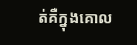ត់គឺក្នុងគោល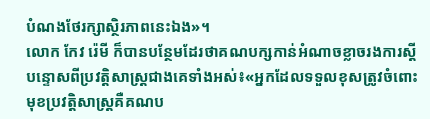បំណងថែរក្សាស្ថិរភាពនេះឯង»។
លោក កែវ រ៉េមី ក៏បានបន្ថែមដែរថាគណបក្សកាន់អំណាចខ្លាចរងការស្តីបន្ទោសពីប្រវត្តិសាស្ត្រជាងគេទាំងអស់៖«អ្នកដែលទទួលខុសត្រូវចំពោះមុខប្រវត្តិសាស្ត្រគឺគណប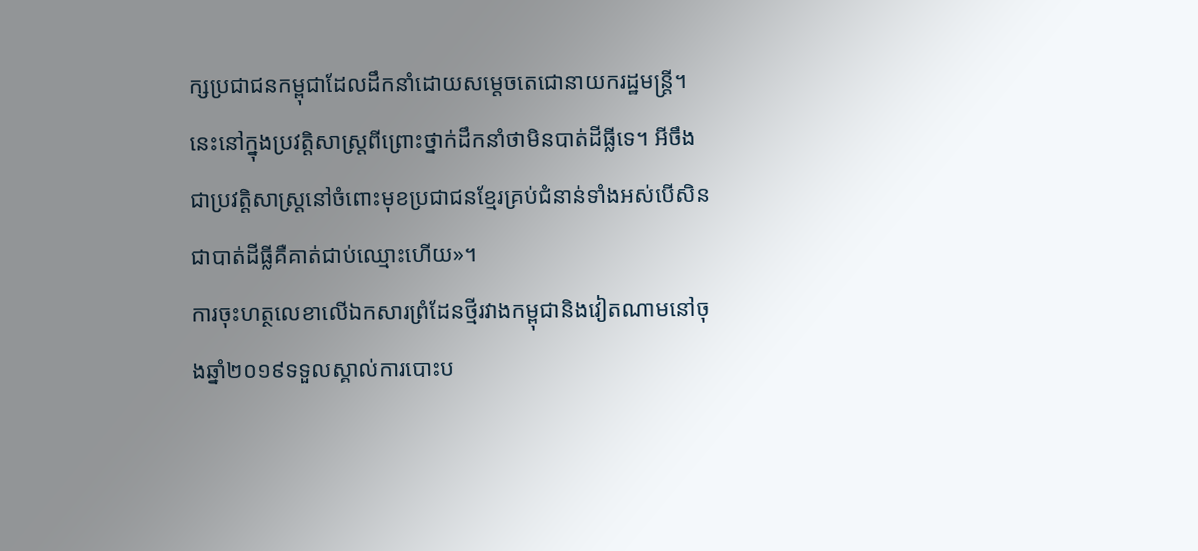ក្សប្រជាជនកម្ពុជាដែលដឹកនាំដោយសម្តេចតេជោនាយករដ្ឋមន្ត្រី។ នេះនៅក្នុងប្រវត្តិសាស្រ្តពីព្រោះថ្នាក់ដឹកនាំថាមិនបាត់ដីធ្លីទេ។ អីចឹងជាប្រវត្តិសាស្រ្តនៅចំពោះមុខប្រជាជនខ្មែរគ្រប់ជំនាន់ទាំងអស់បើសិនជាបាត់ដីធ្លីគឺគាត់ជាប់ឈ្មោះហើយ»។
ការចុះហត្ថលេខាលើឯកសារព្រំដែនថ្មីរវាងកម្ពុជានិងវៀតណាមនៅចុងឆ្នាំ២០១៩ទទួលស្គាល់ការបោះប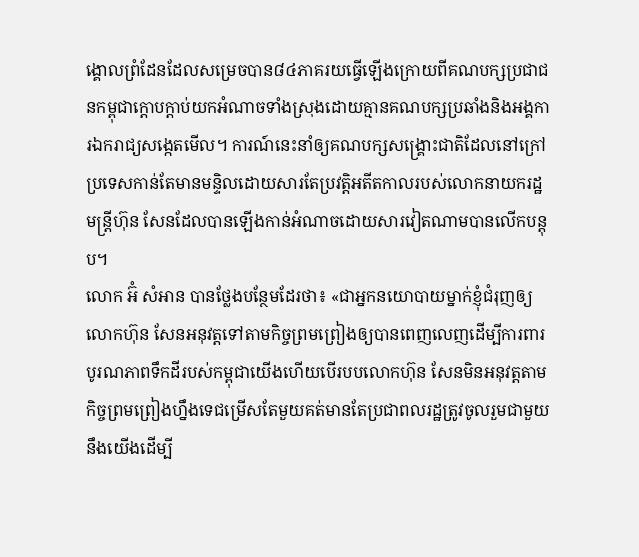ង្គោលព្រំដែនដែលសម្រេចបាន៨៤ភាគរយធ្វើឡើងក្រោយពីគណបក្សប្រជាជនកម្ពុជាក្តោបក្តាប់យកអំណាចទាំងស្រុងដោយគ្មានគណបក្សប្រឆាំងនិងអង្គការឯករាជ្យសង្កេតមើល។ ការណ៍នេះនាំឲ្យគណបក្សសង្គ្រោះជាតិដែលនៅក្រៅប្រទេសកាន់តែមានមន្ទិលដោយសារតែប្រវត្តិអតីតកាលរបស់លោកនាយករដ្ឋមន្ត្រីហ៊ុន សែនដែលបានឡើងកាន់អំណាចដោយសារវៀតណាមបានលើកបន្តុប។
លោក អ៊ំ សំអាន បានថ្លែងបន្ថែមដែរថា៖ «ជាអ្នកនយោបាយម្នាក់ខ្ញុំជំរុញឲ្យលោកហ៊ុន សែនអនុវត្តទៅតាមកិច្ចព្រមព្រៀងឲ្យបានពេញលេញដើម្បីការពារបូរណភាពទឹកដីរបស់កម្ពុជាយើងហើយបើរបបលោកហ៊ុន សែនមិនអនុវត្តតាមកិច្ចព្រមព្រៀងហ្នឹងទេជម្រើសតែមួយគត់មានតែប្រជាពលរដ្ឋត្រូវចូលរួមជាមួយនឹងយើងដើម្បី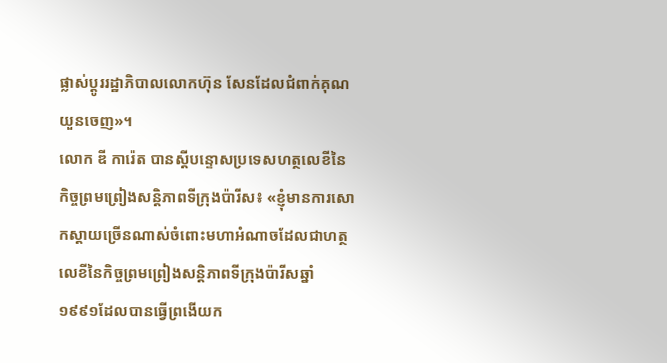ផ្លាស់ប្តូររដ្ឋាភិបាលលោកហ៊ុន សែនដែលជំពាក់គុណយួនចេញ»។
លោក ឌី ការ៉េត បានស្តីបន្ទោសប្រទេសហត្ថលេខីនៃកិច្ចព្រមព្រៀងសន្តិភាពទីក្រុងប៉ារីស៖ «ខ្ញុំមានការសោកស្តាយច្រើនណាស់ចំពោះមហាអំណាចដែលជាហត្ថលេខីនៃកិច្ចព្រមព្រៀងសន្តិភាពទីក្រុងប៉ារីសឆ្នាំ១៩៩១ដែលបានធ្វើព្រងើយក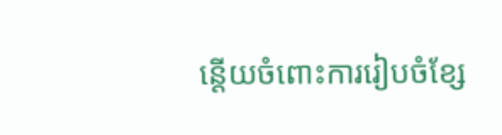ន្តើយចំពោះការរៀបចំខ្សែ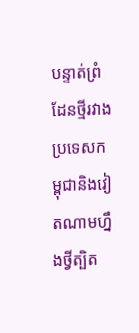បន្ទាត់ព្រំដែនថ្មីរវាងប្រទេសកម្ពុជានិងវៀតណាមហ្នឹងថ្វីត្បិត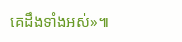គេដឹងទាំងអស់»៕